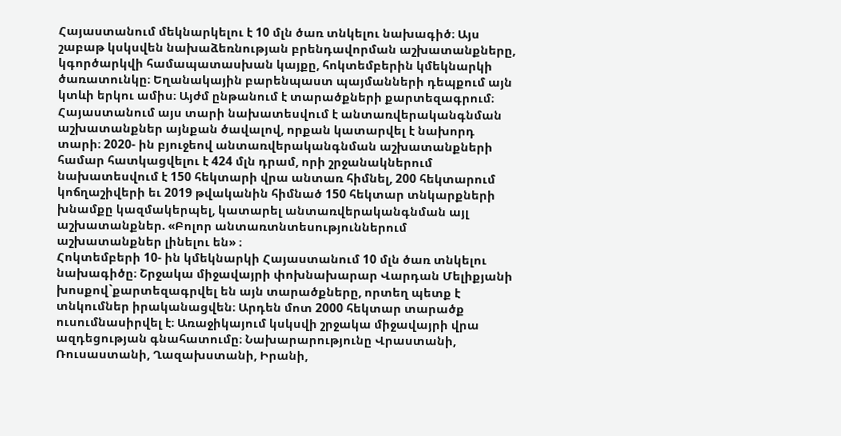Հայաստանում մեկնարկելու է 10 մլն ծառ տնկելու նախագիծ։ Այս շաբաթ կսկսվեն նախաձեռնության բրենդավորման աշխատանքները, կգործարկվի համապատասխան կայքը, հոկտեմբերին կմեկնարկի ծառատունկը։ Եղանակային բարենպաստ պայմանների դեպքում այն կտևի երկու ամիս։ Այժմ ընթանում է տարածքների քարտեզագրում։
Հայաստանում այս տարի նախատեսվում է անտառվերականգնման աշխատանքներ այնքան ծավալով, որքան կատարվել է նախորդ տարի։ 2020- ին բյուջեով անտառվերականգնման աշխատանքների համար հատկացվելու է 424 մլն դրամ, որի շրջանակներում նախատեսվում է 150 հեկտարի վրա անտառ հիմնել, 200 հեկտարում կոճղաշիվերի եւ 2019 թվականին հիմնած 150 հեկտար տնկարքների խնամքը կազմակերպել, կատարել անտառվերականգնման այլ աշխատանքներ. «Բոլոր անտառտնտեսություններում աշխատանքներ լինելու են» ։
Հոկտեմբերի 10- ին կմեկնարկի Հայաստանում 10 մլն ծառ տնկելու նախագիծը։ Շրջակա միջավայրի փոխնախարար Վարդան Մելիքյանի խոսքով`քարտեզագրվել են այն տարածքները, որտեղ պետք է տնկումներ իրականացվեն։ Արդեն մոտ 2000 հեկտար տարածք ուսումնասիրվել է։ Առաջիկայում կսկսվի շրջակա միջավայրի վրա ազդեցության գնահատումը։ Նախարարությունը Վրաստանի, Ռուսաստանի, Ղազախստանի, Իրանի,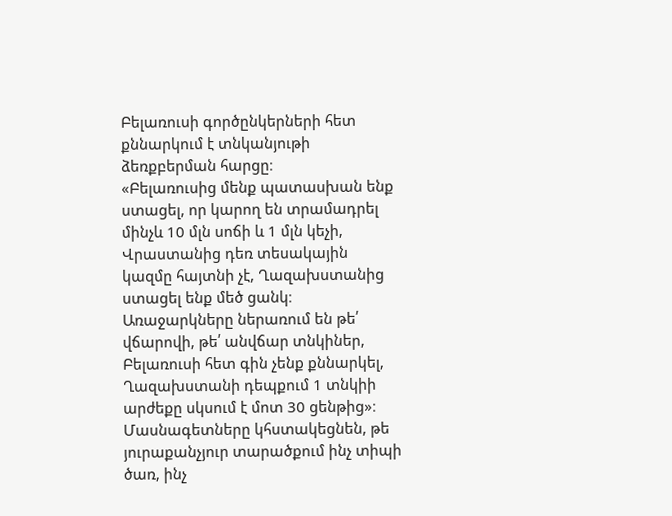Բելառուսի գործընկերների հետ քննարկում է տնկանյութի ձեռքբերման հարցը։
«Բելառուսից մենք պատասխան ենք ստացել, որ կարող են տրամադրել մինչև 10 մլն սոճի և 1 մլն կեչի, Վրաստանից դեռ տեսակային կազմը հայտնի չէ, Ղազախստանից ստացել ենք մեծ ցանկ։ Առաջարկները ներառում են թե՛ վճարովի, թե՛ անվճար տնկիներ, Բելառուսի հետ գին չենք քննարկել, Ղազախստանի դեպքում 1 տնկիի արժեքը սկսում է մոտ 30 ցենթից»։
Մասնագետները կհստակեցնեն, թե յուրաքանչյուր տարածքում ինչ տիպի ծառ, ինչ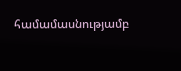համամասնությամբ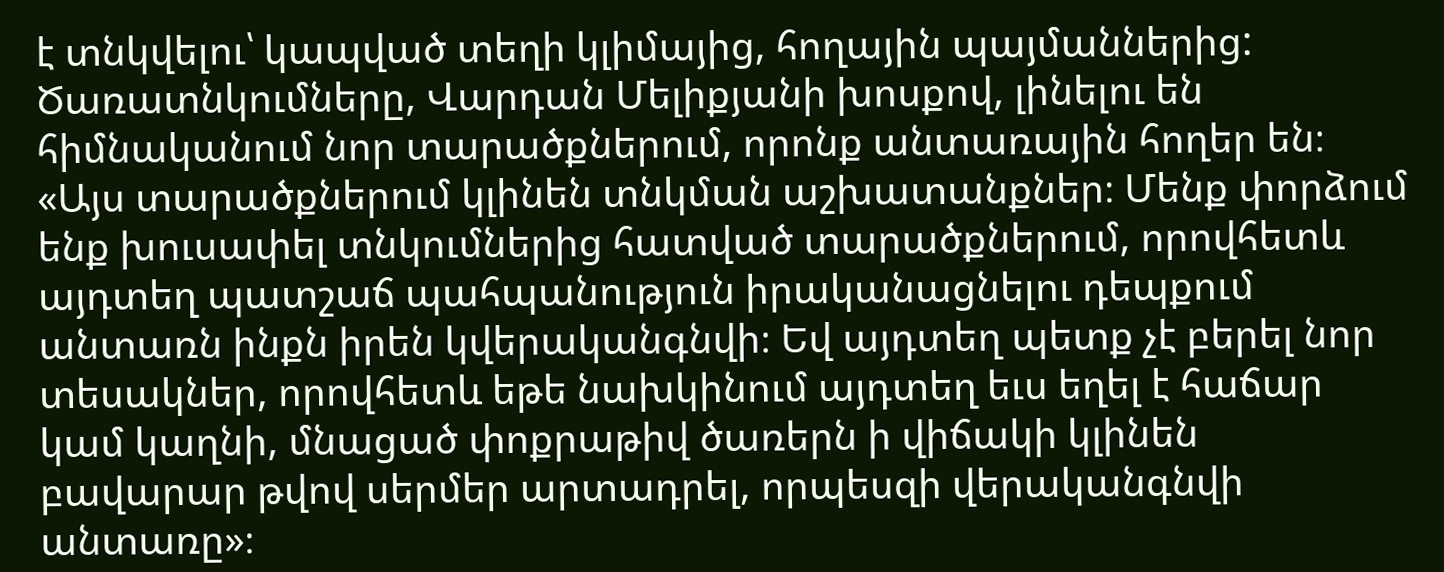է տնկվելու՝ կապված տեղի կլիմայից, հողային պայմաններից: Ծառատնկումները, Վարդան Մելիքյանի խոսքով, լինելու են հիմնականում նոր տարածքներում, որոնք անտառային հողեր են։
«Այս տարածքներում կլինեն տնկման աշխատանքներ։ Մենք փորձում ենք խուսափել տնկումներից հատված տարածքներում, որովհետև այդտեղ պատշաճ պահպանություն իրականացնելու դեպքում անտառն ինքն իրեն կվերականգնվի։ Եվ այդտեղ պետք չէ բերել նոր տեսակներ, որովհետև եթե նախկինում այդտեղ եւս եղել է հաճար կամ կաղնի, մնացած փոքրաթիվ ծառերն ի վիճակի կլինեն բավարար թվով սերմեր արտադրել, որպեսզի վերականգնվի անտառը»։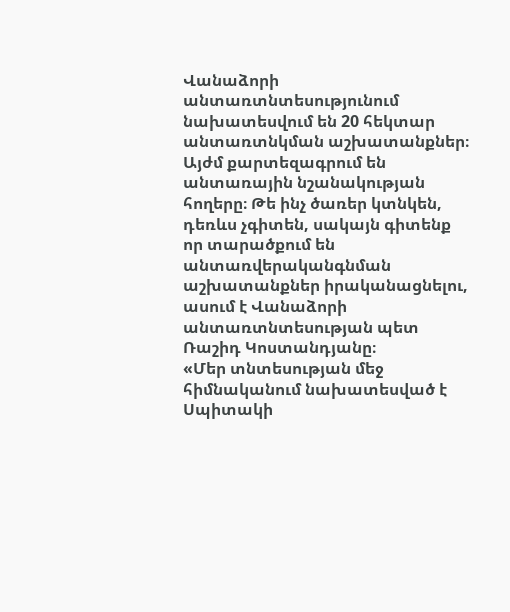Վանաձորի անտառտնտեսությունում նախատեսվում են 20 հեկտար անտառտնկման աշխատանքներ։ Այժմ քարտեզագրում են անտառային նշանակության հողերը։ Թե ինչ ծառեր կտնկեն, դեռևս չգիտեն, սակայն գիտենք որ տարածքում են անտառվերականգնման աշխատանքներ իրականացնելու, ասում է Վանաձորի անտառտնտեսության պետ Ռաշիդ Կոստանդյանը։
«Մեր տնտեսության մեջ հիմնականում նախատեսված է Սպիտակի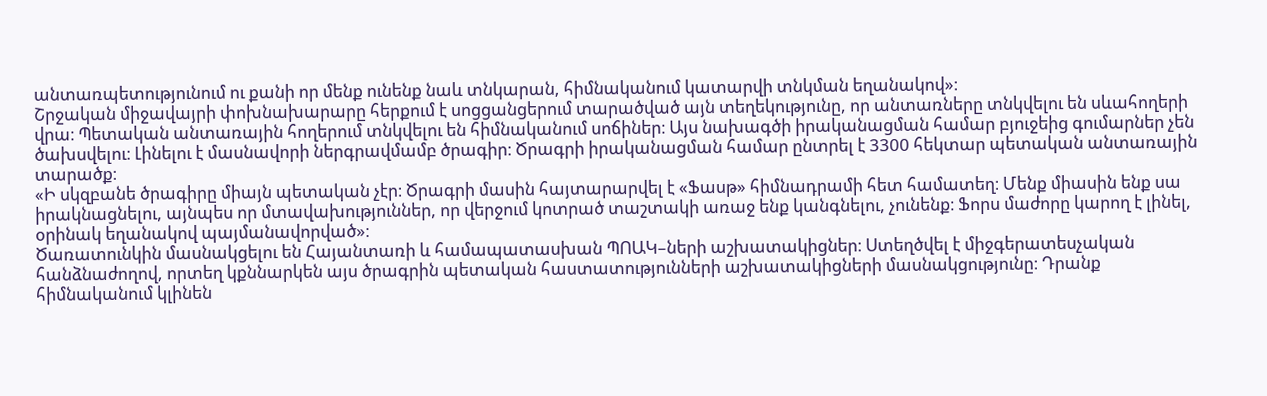անտառպետությունում ու քանի որ մենք ունենք նաև տնկարան, հիմնականում կատարվի տնկման եղանակով»։
Շրջական միջավայրի փոխնախարարը հերքում է սոցցանցերում տարածված այն տեղեկությունը, որ անտառները տնկվելու են սևահողերի վրա։ Պետական անտառային հողերում տնկվելու են հիմնականում սոճիներ։ Այս նախագծի իրականացման համար բյուջեից գումարներ չեն ծախսվելու։ Լինելու է մասնավորի ներգրավմամբ ծրագիր։ Ծրագրի իրականացման համար ընտրել է 3300 հեկտար պետական անտառային տարածք։
«Ի սկզբանե ծրագիրը միայն պետական չէր։ Ծրագրի մասին հայտարարվել է «Ֆասթ» հիմնադրամի հետ համատեղ։ Մենք միասին ենք սա իրակնացնելու, այնպես որ մտավախություններ, որ վերջում կոտրած տաշտակի առաջ ենք կանգնելու, չունենք։ Ֆորս մաժորը կարող է լինել, օրինակ եղանակով պայմանավորված»։
Ծառատունկին մասնակցելու են Հայանտառի և համապատասխան ՊՈԱԿ–ների աշխատակիցներ։ Ստեղծվել է միջգերատեսչական հանձնաժողով, որտեղ կքննարկեն այս ծրագրին պետական հաստատությունների աշխատակիցների մասնակցությունը։ Դրանք հիմնականում կլինեն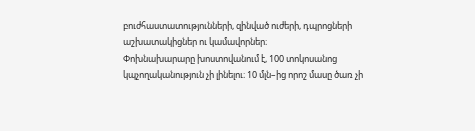բուժհաստատությունների, զինված ուժերի, դպրոցների աշխատակիցներ ու կամավորներ։
Փոխնախարարը խոստովանում է, 100 տոկոսանոց կպչողականություն չի լինելու։ 10 մլն–ից որոշ մասը ծառ չի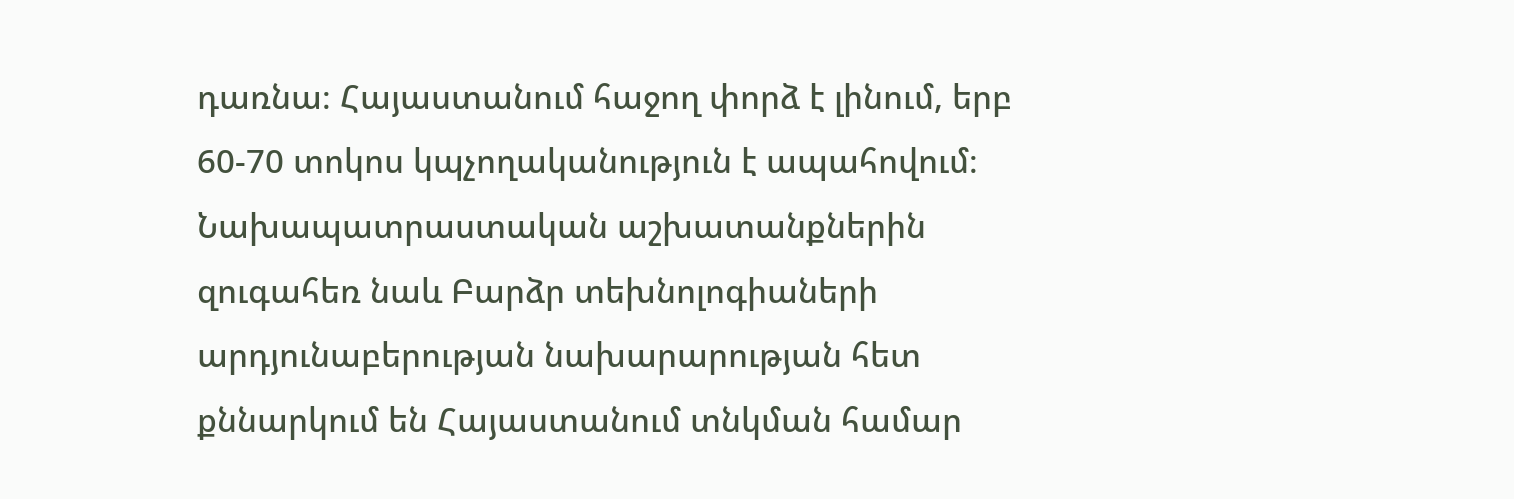դառնա։ Հայաստանում հաջող փորձ է լինում, երբ 60-70 տոկոս կպչողականություն է ապահովում։ Նախապատրաստական աշխատանքներին զուգահեռ նաև Բարձր տեխնոլոգիաների արդյունաբերության նախարարության հետ քննարկում են Հայաստանում տնկման համար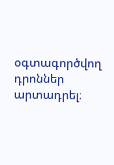օգտագործվող դրոններ արտադրել։